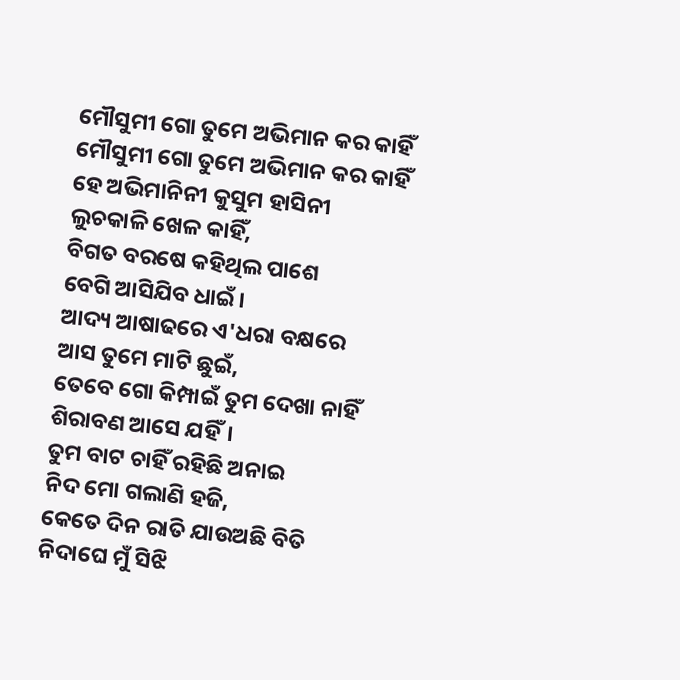ମୌସୁମୀ ଗୋ ତୁମେ ଅଭିମାନ କର କାହିଁ
ମୌସୁମୀ ଗୋ ତୁମେ ଅଭିମାନ କର କାହିଁ
ହେ ଅଭିମାନିନୀ କୁସୁମ ହାସିନୀ
ଲୁଚକାଳି ଖେଳ କାହିଁ,
ବିଗତ ବରଷେ କହିଥିଲ ପାଶେ
ବେଗି ଆସିଯିବ ଧାଇଁ।
ଆଦ୍ୟ ଆଷାଢରେ ଏ'ଧରା ବକ୍ଷରେ
ଆସ ତୁମେ ମାଟି ଛୁଇଁ,
ତେବେ ଗୋ କିମ୍ପାଇଁ ତୁମ ଦେଖା ନାହିଁ
ଶିରାବଣ ଆସେ ଯହିଁ।
ତୁମ ବାଟ ଚାହିଁ ରହିଛି ଅନାଇ
ନିଦ ମୋ ଗଲାଣି ହଜି,
କେତେ ଦିନ ରାତି ଯାଉଅଛି ବିତି
ନିଦାଘେ ମୁଁ ସିଝି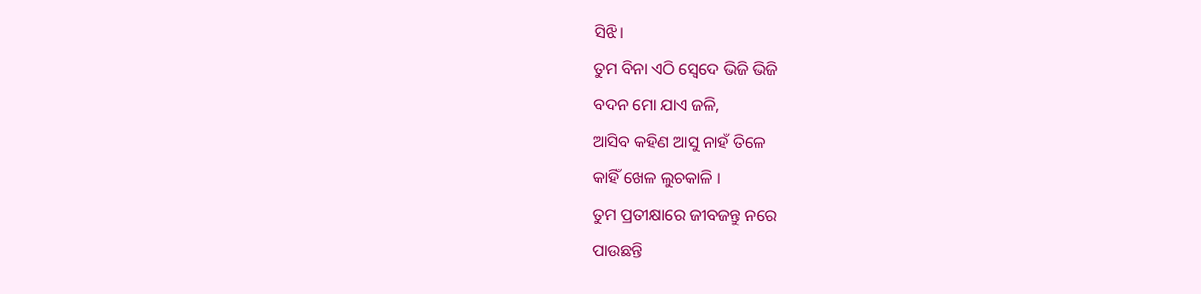ସିଝି।
ତୁମ ବିନା ଏଠି ସ୍ବେଦେ ଭିଜି ଭିଜି
ବଦନ ମୋ ଯାଏ ଜଳି,
ଆସିବ କହିଣ ଆସୁ ନାହଁ ତିଳେ
କାହିଁ ଖେଳ ଲୁଚକାଳି ।
ତୁମ ପ୍ରତୀକ୍ଷାରେ ଜୀବଜନ୍ତୁ ନରେ
ପାଉଛନ୍ତି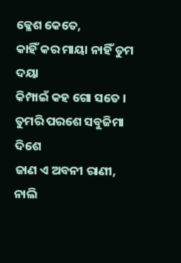କ୍ଳେଶ କେତେ,
କାହିଁ କର ମାୟା ନାହିଁ ତୁମ ଦୟା
କିମ୍ପାଇଁ କହ ଗୋ ସତେ ।
ତୁମରି ପରଶେ ସବୁଜିମା ଦିଶେ
ଜାଣ ଏ ଅବନୀ ରାଣୀ,
ନାଲି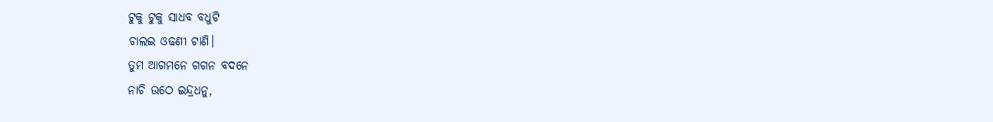ଟୁକୁ ଟୁକୁ ସାଧବ ବଧୁଟି
ଚାଲଇ ଓଢଣୀ ଟାଣି।
ତୁମ ଆଗମନେ ଗଗନ ବଦନେ
ନାଚି ଉଠେ ଇନ୍ଦ୍ରଧନୁ,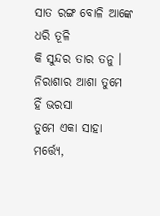ସାତ ରଙ୍ଗ ବୋଳି ଆଙ୍କେ ଧରି ତୂଳି
କି ସୁନ୍ଦର ତାର ତନୁ ।
ନିରାଶାର ଆଶା ତୁମେ ହିଁ ଭରସା
ତୁମେ ଏକା ସାହା ମର୍ତ୍ତ୍ୟେ,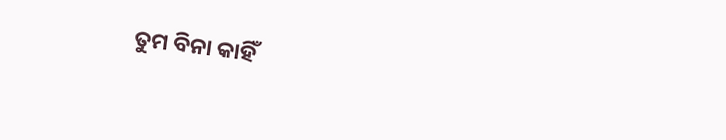ତୁମ ବିନା କାହିଁ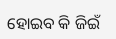ହୋଇବ କି ଜିଇଁ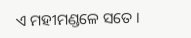ଏ ମହୀମଣ୍ଡଳେ ସତେ ।